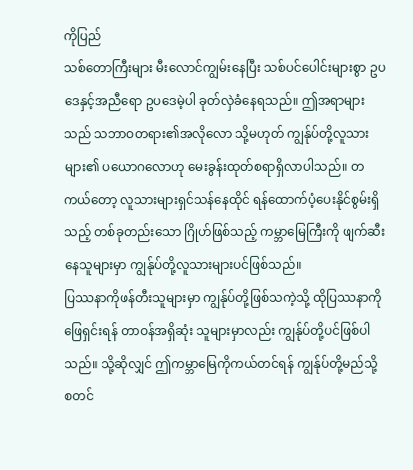ကိုပြည်
သစ်တောကြီးများ မီးလောင်ကျွမ်းနေပြီး သစ်ပင်ပေါင်းများစွာ ဥပဒေနှင့်အညီရော ဥပဒေမဲ့ပါ ခုတ်လှဲခံနေရသည်။ ဤအရာများသည် သဘာဝတရား၏အလိုလော သို့မဟုတ် ကျွန်ုပ်တို့လူသားများ၏ ပယောဂလောဟု မေးခွန်းထုတ်စရာရှိလာပါသည်။ တကယ်တော့ လူသားများရှင်သန်နေထိုင် ရန်ထောက်ပံ့ပေးနိုင်စွမ်းရှိသည့် တစ်ခုတည်းသော ဂြိုဟ်ဖြစ်သည့် ကမ္ဘာမြေကြီးကို ဖျက်ဆီးနေသူများမှာ ကျွန်ုပ်တို့လူသားများပင်ဖြစ်သည်။
ပြဿနာကိုဖန်တီးသူများမှာ ကျွန်ုပ်တို့ဖြစ်သကဲ့သို့ ထိုပြဿနာကိုဖြေရှင်းရန် တာဝန်အရှိဆုံး သူများမှာလည်း ကျွန်ုပ်တို့ပင်ဖြစ်ပါသည်။ သို့ဆိုလျှင် ဤကမ္ဘာမြေကိုကယ်တင်ရန် ကျွန်ုပ်တို့မည်သို့ စတင်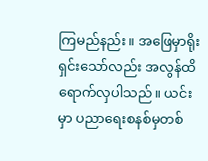ကြမည်နည်း။ အဖြေမှာရိုးရှင်းသော်လည်း အလွန်ထိရောက်လှပါသည်။ ယင်းမှာ ပညာရေးစနစ်မှတစ်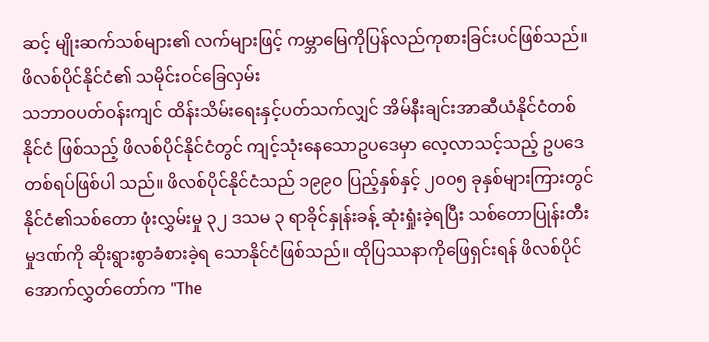ဆင့် မျိုးဆက်သစ်များ၏ လက်များဖြင့် ကမ္ဘာမြေကိုပြန်လည်ကုစားခြင်းပင်ဖြစ်သည်။
ဖိလစ်ပိုင်နိုင်ငံ၏ သမိုင်းဝင်ခြေလှမ်း
သဘာဝပတ်ဝန်းကျင် ထိန်းသိမ်းရေးနှင့်ပတ်သက်လျှင် အိမ်နီးချင်းအာဆီယံနိုင်ငံတစ်နိုင်ငံ ဖြစ်သည့် ဖိလစ်ပိုင်နိုင်ငံတွင် ကျင့်သုံးနေသောဥပဒေမှာ လေ့လာသင့်သည့် ဥပဒေတစ်ရပ်ဖြစ်ပါ သည်။ ဖိလစ်ပိုင်နိုင်ငံသည် ၁၉၉၀ ပြည့်နှစ်နှင့် ၂၀၀၅ ခုနှစ်များကြားတွင် နိုင်ငံ၏သစ်တော ဖုံးလွှမ်းမှု ၃၂ ဒသမ ၃ ရာခိုင်နှုန်းခန့် ဆုံးရှုံးခဲ့ရပြီး သစ်တောပြုန်းတီးမှုဒဏ်ကို ဆိုးရွားစွာခံစားခဲ့ရ သောနိုင်ငံဖြစ်သည်။ ထိုပြဿနာကိုဖြေရှင်းရန် ဖိလစ်ပိုင်အောက်လွှတ်တော်က "The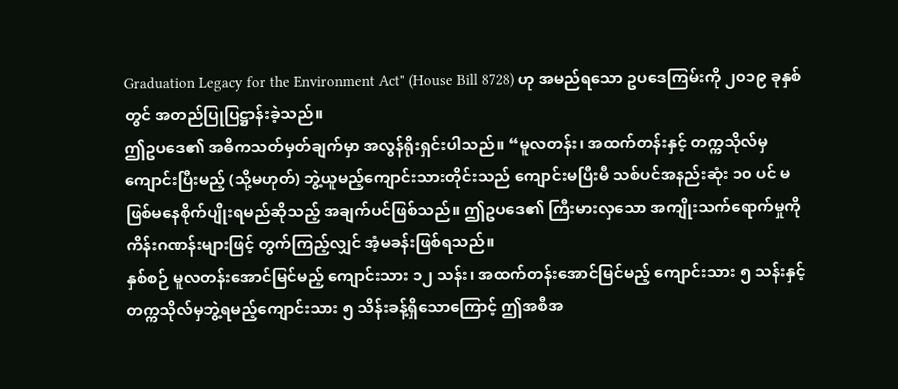Graduation Legacy for the Environment Act" (House Bill 8728) ဟု အမည်ရသော ဥပဒေကြမ်းကို ၂၀၁၉ ခုနှစ်တွင် အတည်ပြုပြဋ္ဌာန်းခဲ့သည်။
ဤဥပဒေ၏ အဓိကသတ်မှတ်ချက်မှာ အလွန်ရိုးရှင်းပါသည်။ “မူလတန်း၊ အထက်တန်းနှင့် တက္ကသိုလ်မှ ကျောင်းပြီးမည့် (သို့မဟုတ်) ဘွဲ့ယူမည့်ကျောင်းသားတိုင်းသည် ကျောင်းမပြီးမီ သစ်ပင်အနည်းဆုံး ၁၀ ပင် မဖြစ်မနေစိုက်ပျိုးရမည်ဆိုသည့် အချက်ပင်ဖြစ်သည်။ ဤဥပဒေ၏ ကြီးမားလှသော အကျိုးသက်ရောက်မှုကို ကိန်းဂဏန်းများဖြင့် တွက်ကြည့်လျှင် အံ့မခန်းဖြစ်ရသည်။
နှစ်စဉ် မူလတန်းအောင်မြင်မည့် ကျောင်းသား ၁၂ သန်း၊ အထက်တန်းအောင်မြင်မည့် ကျောင်းသား ၅ သန်းနှင့် တက္ကသိုလ်မှဘွဲ့ရမည့်ကျောင်းသား ၅ သိန်းခန့်ရှိသောကြောင့် ဤအစီအ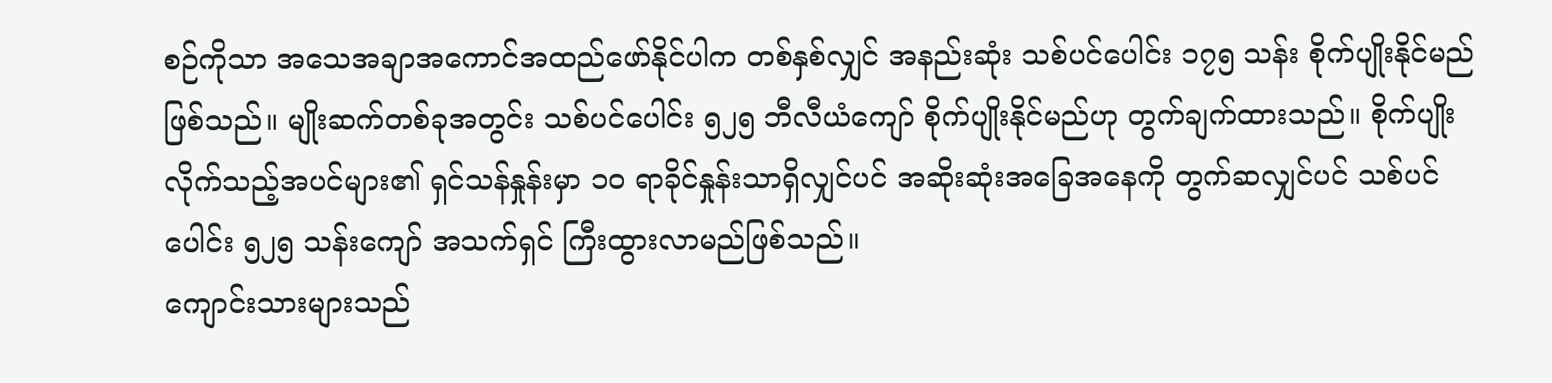စဉ်ကိုသာ အသေအချာအကောင်အထည်ဖော်နိုင်ပါက တစ်နှစ်လျှင် အနည်းဆုံး သစ်ပင်ပေါင်း ၁၇၅ သန်း စိုက်ပျိုးနိုင်မည်ဖြစ်သည်။ မျိုးဆက်တစ်ခုအတွင်း သစ်ပင်ပေါင်း ၅၂၅ ဘီလီယံကျော် စိုက်ပျိုးနိုင်မည်ဟု တွက်ချက်ထားသည်။ စိုက်ပျိုးလိုက်သည့်အပင်များ၏ ရှင်သန်နှုန်းမှာ ၁၀ ရာခိုင်နှုန်းသာရှိလျှင်ပင် အဆိုးဆုံးအခြေအနေကို တွက်ဆလျှင်ပင် သစ်ပင် ပေါင်း ၅၂၅ သန်းကျော် အသက်ရှင် ကြီးထွားလာမည်ဖြစ်သည်။
ကျောင်းသားများသည်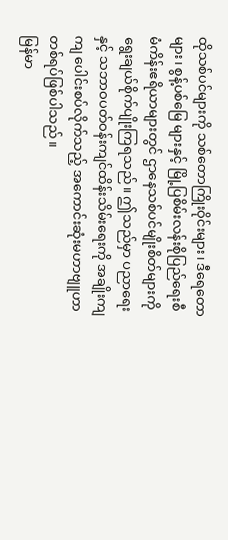ထိုသစ်ပင်များကို သစ်တောကြိုးဝိုင်းများ၊ ဒီရေတောများ၊ စွန့်ပစ်မြေ များနှင့် မြို့ပြစိမ်းလန်းစိုပြည်ရေးစီမံကိန်းဧရိယာများတွင် ဌာနေသစ်ပင်မျိုးစိတ်များကို ရွေးချယ်စိုက်ပျိုးကြရသည်။ ဤသည်မှာ ပညာရေးနှင့် သဘာဝပတ်ဝန်းကျင်ထိန်းသိမ်းရေးကို အချိုးကျကျ ပေါင်းစပ်လိုက်သည့် အကောင်းဆုံးမဟာဗျူဟာ တစ်ရပ်ဖြစ်ပါသည်။
မြန်မာ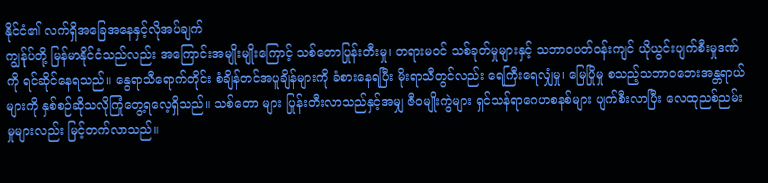နိုင်ငံ၏ လက်ရှိအခြေအနေနှင့်လိုအပ်ချက်
ကျွန်ုပ်တို့ မြန်မာနိုင်ငံသည်လည်း အကြောင်းအမျိုးမျိုးကြောင့် သစ်တောပြုန်းတီးမှု၊ တရားမဝင် သစ်ခုတ်မှုများနှင့် သဘာဝပတ်ဝန်းကျင် ယိုယွင်းပျက်စီးမှုဒဏ်ကို ရင်ဆိုင်နေရသည်။ နွေရာသီရောက်တိုင်း စံချိန်တင်အပူချိန်များကို ခံစားနေရပြီး မိုးရာသီတွင်လည်း ရေကြီးရေလျှံမှု၊ မြေပြိုမှု စသည့်သဘာဝဘေးအန္တရာယ်များကို နှစ်စဉ်ဆိုသလိုကြုံတွေ့ရလေ့ရှိသည်။ သစ်တော များ ပြုန်းတီးလာသည်နှင့်အမျှ ဇီဝမျိုးကွဲများ ရှင်သန်ရာဂေဟစနစ်များ ပျက်စီးလာပြီး လေထုညစ်ညမ်းမှုများလည်း မြင့်တက်လာသည်။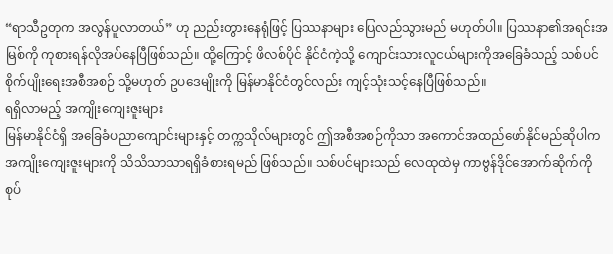“ရာသီဥတုက အလွန်ပူလာတယ်” ဟု ညည်းတွားနေရုံဖြင့် ပြဿနာများ ပြေလည်သွားမည် မဟုတ်ပါ။ ပြဿနာ၏အရင်းအမြစ်ကို ကုစားရန်လိုအပ်နေပြီဖြစ်သည်။ ထို့ကြောင့် ဖိလစ်ပိုင် နိုင်ငံကဲ့သို့ ကျောင်းသားလူငယ်များကိုအခြေခံသည့် သစ်ပင်စိုက်ပျိုးရေးအစီအစဉ် သို့မဟုတ် ဥပဒေမျိုးကို မြန်မာနိုင်ငံတွင်လည်း ကျင့်သုံးသင့်နေပြီဖြစ်သည်။
ရရှိလာမည့် အကျိုးကျေးဇူးများ
မြန်မာနိုင်ငံရှိ အခြေခံပညာကျောင်းများနှင့် တက္ကသိုလ်များတွင် ဤအစီအစဉ်ကိုသာ အကောင်အထည်ဖော်နိုင်မည်ဆိုပါက အကျိုးကျေးဇူးများကို သိသိသာသာရရှိခံစားရမည် ဖြစ်သည်။ သစ်ပင်များသည် လေထုထဲမှ ကာဗွန်ဒိုင်အောက်ဆိုက်ကို စုပ်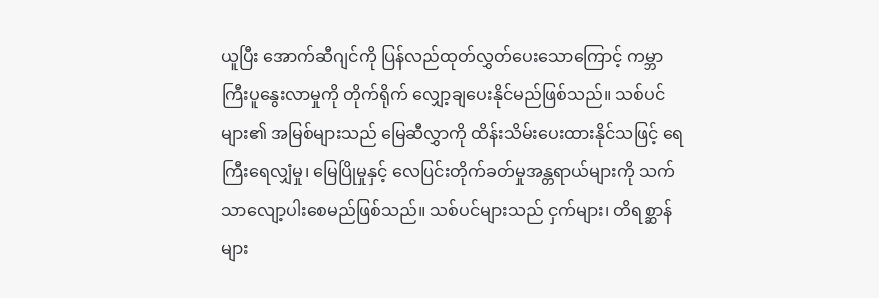ယူပြီး အောက်ဆီဂျင်ကို ပြန်လည်ထုတ်လွှတ်ပေးသောကြောင့် ကမ္ဘာကြီးပူနွေးလာမှုကို တိုက်ရိုက် လျှော့ချပေးနိုင်မည်ဖြစ်သည်။ သစ်ပင်များ၏ အမြစ်များသည် မြေဆီလွှာကို ထိန်းသိမ်းပေးထားနိုင်သဖြင့် ရေကြီးရေလျှံမှု၊ မြေပြိုမှုနှင့် လေပြင်းတိုက်ခတ်မှုအန္တရာယ်များကို သက်သာလျော့ပါးစေမည်ဖြစ်သည်။ သစ်ပင်များသည် ငှက်များ၊ တိရစ္ဆာန်များ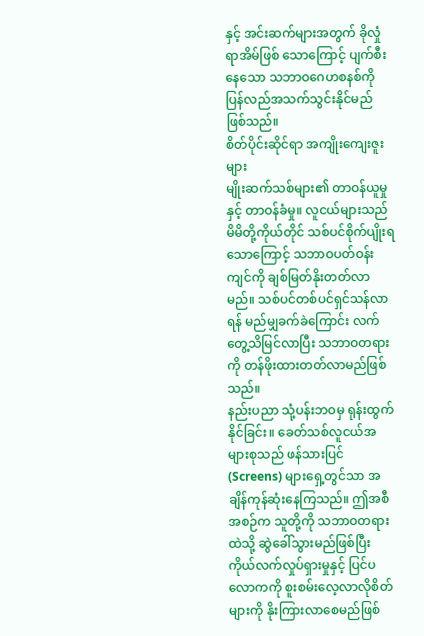နှင့် အင်းဆက်များအတွက် ခိုလှုံရာအိမ်ဖြစ် သောကြောင့် ပျက်စီးနေသော သဘာဝဂေဟစနစ်ကို ပြန်လည်အသက်သွင်းနိုင်မည် ဖြစ်သည်။
စိတ်ပိုင်းဆိုင်ရာ အကျိုးကျေးဇူးများ
မျိုးဆက်သစ်များ၏ တာဝန်ယူမှုနှင့် တာဝန်ခံမှု။ လူငယ်များသည် မိမိတို့ကိုယ်တိုင် သစ်ပင်စိုက်ပျိုးရသောကြောင့် သဘာဝပတ်ဝန်းကျင်ကို ချစ်မြတ်နိုးတတ်လာမည်။ သစ်ပင်တစ်ပင်ရှင်သန်လာရန် မည်မျှခက်ခဲကြောင်း လက်တွေ့သိမြင်လာပြီး သဘာဝတရားကို တန်ဖိုးထားတတ်လာမည်ဖြစ်သည်။
နည်းပညာ သုံ့ပန်းဘဝမှ ရုန်းထွက်နိုင်ခြင်း။ ခေတ်သစ်လူငယ်အများစုသည် ဖန်သားပြင် (Screens) များရှေ့တွင်သာ အချိန်ကုန်ဆုံးနေကြသည်။ ဤအစီအစဉ်က သူတို့ကို သဘာဝတရားထဲသို့ ဆွဲခေါ်သွားမည်ဖြစ်ပြီး ကိုယ်လက်လှုပ်ရှားမှုနှင့် ပြင်ပလောကကို စူးစမ်းလေ့လာလိုစိတ်များကို နိုးကြားလာစေမည်ဖြစ်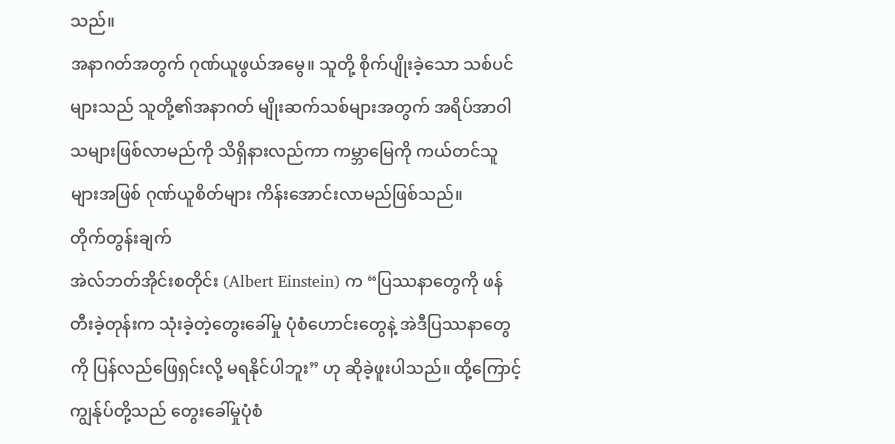သည်။
အနာဂတ်အတွက် ဂုဏ်ယူဖွယ်အမွေ။ သူတို့ စိုက်ပျိုးခဲ့သော သစ်ပင်များသည် သူတို့၏အနာဂတ် မျိုးဆက်သစ်များအတွက် အရိပ်အာဝါသများဖြစ်လာမည်ကို သိရှိနားလည်ကာ ကမ္ဘာမြေကို ကယ်တင်သူများအဖြစ် ဂုဏ်ယူစိတ်များ ကိန်းအောင်းလာမည်ဖြစ်သည်။
တိုက်တွန်းချက်
အဲလ်ဘတ်အိုင်းစတိုင်း (Albert Einstein) က “ပြဿနာတွေကို ဖန်တီးခဲ့တုန်းက သုံးခဲ့တဲ့တွေးခေါ်မှု ပုံစံဟောင်းတွေနဲ့ အဲဒီပြဿနာတွေကို ပြန်လည်ဖြေရှင်းလို့ မရနိုင်ပါဘူး” ဟု ဆိုခဲ့ဖူးပါသည်။ ထို့ကြောင့် ကျွန်ုပ်တို့သည် တွေးခေါ်မှုပုံစံ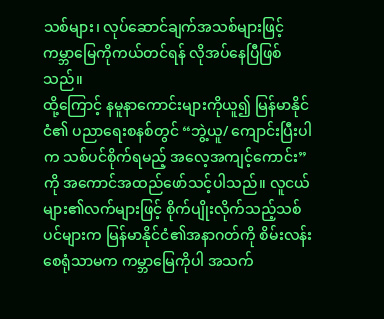သစ်များ၊ လုပ်ဆောင်ချက်အသစ်များဖြင့် ကမ္ဘာမြေကိုကယ်တင်ရန် လိုအပ်နေပြီဖြစ်သည်။
ထို့ကြောင့် နမူနာကောင်းများကိုယူ၍ မြန်မာနိုင်ငံ၏ ပညာရေးစနစ်တွင် “ဘွဲ့ယူ/ ကျောင်းပြီးပါ က သစ်ပင်စိုက်ရမည့် အလေ့အကျင့်ကောင်း” ကို အကောင်အထည်ဖော်သင့်ပါသည်။ လူငယ်များ၏လက်များဖြင့် စိုက်ပျိုးလိုက်သည့်သစ်ပင်များက မြန်မာနိုင်ငံ၏အနာဂတ်ကို စိမ်းလန်းစေရုံသာမက ကမ္ဘာမြေကိုပါ အသက်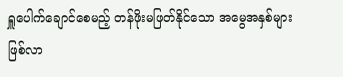ရှူပေါက်ချောင်စေမည့် တန်ဖိုးမဖြတ်နိုင်သော အမွေအနှစ်များ ဖြစ်လာ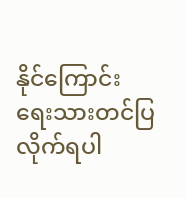နိုင်ကြောင်း ရေးသားတင်ပြလိုက်ရပါ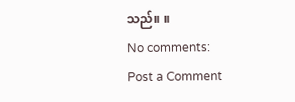သည်။ ။
No comments:
Post a Comment